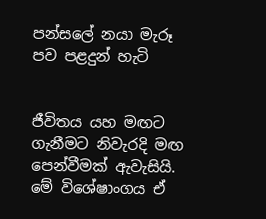පන්සලේ නයා මැරූ පව පළදුන් හැටි


ජීවිතය යහ මඟට ගැනීමට නිවැරදි මඟ පෙන්වීමක් ඇවැසියි. මේ විශේෂාංගය ඒ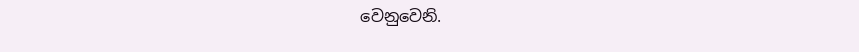වෙනුවෙනි.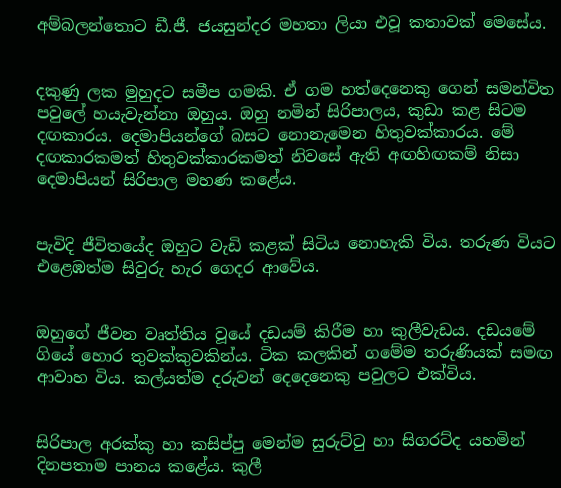අම්බලන්තොට ඩී.ජී. ජයසුන්දර මහතා ලියා එවූ කතාවක් මෙසේය.


දකුණු ලක මුහුදට සමීප ගමකි. ඒ ගම හත්දෙනෙකු ගෙන් සමන්විත පවුලේ හයැවැන්නා ඔහුය. ඔහු නමින් සිරිපාලය, කුඩා කළ සිටම දඟකාරය. දෙමාපියන්ගේ බසට නොනැමෙන හිතුවක්කාරය. මේ දඟකාරකමත් හිතුවක්කාරකමත් නිවසේ ඇති අඟහිඟකම් නිසා දෙමාපියන් සිරිපාල මහණ කළේය.


පැවිදි ජීවිතයේද ඔහුට වැඩි කළක් සිටිය නොහැකි විය. තරුණ වියට එළෙඹත්ම සිවුරු හැර ගෙදර ආවේය.


ඔහුගේ ජීවන වෘත්තිය වූයේ දඩයම් කිරීම හා කුලීවැඩය. දඩයමේ ගියේ හොර තුවක්කුවකින්ය. ටික කලකින් ගමේම තරුණියක් සමඟ ආවාහ විය. කල්යත්ම දරුවන් දෙදෙනෙකු පවුලට එක්විය.


සිරිපාල අරක්කු හා කසිප්පු මෙන්ම සුරුට්ටු හා සිගරට්ද යහමින් දිනපතාම පානය කළේය. කුලී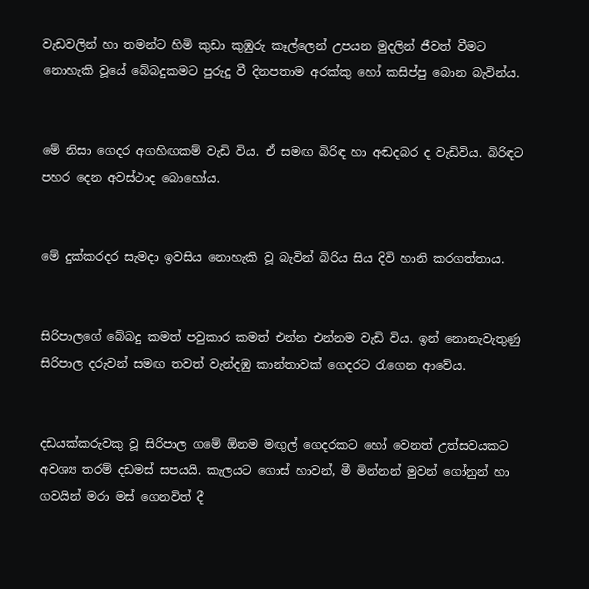වැඩවලින් හා තමන්ට හිමි කුඩා කුඹුරු කෑල්ලෙන් උපයන මුදලින් ජීවත් වීමට නොහැකි වූයේ බේබදුකමට පුරුදු වී දිනපතාම අරක්කු හෝ කසිප්පු බොන බැවින්ය.


මේ නිසා ගෙදර අගහිඟකම් වැඩි විය. ඒ සමඟ බිරිඳ හා අඬදබර ද වැඩිවිය. බිරිඳට පහර දෙන අවස්ථාද බොහෝය.


මේ දුක්කරදර සැමදා ඉවසිය නොහැකි වූ බැවින් බිරිය සිය දිවි හානි කරගත්තාය.


සිරිපාලගේ බේබදු කමත් පවුකාර කමත් එන්න එන්නම වැඩි විය. ඉන් නොනැවැතුණු සිරිපාල දරුවන් සමඟ තවත් වැන්දඹු කාන්තාවක් ගෙදරට රැගෙන ආවේය.


දඩයක්කරුවකු වූ සිරිපාල ගමේ ඕනම මඟුල් ගෙදරකට හෝ වෙනත් උත්සවයකට අවශ්‍ය තරම් දඩමස් සපයයි. කැලයට ගොස් හාවන්, මී මින්නන් මුවන් ගෝනුන් හා ගවයින් මරා මස් ගෙනවිත් දී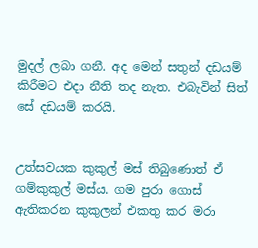මුදල් ලබා ගනී. අද මෙන් සතුන් දඩයම් කිරීමට එදා නීති තද නැත. එබැවින් සිත් සේ දඩයම් කරයි.


උත්සවයක කුකුල් මස් තිබුණොත් ඒ ගම්කුකුල් මස්ය. ගම පුරා ගොස් ඇතිකරන කුකුලන් එකතු කර මරා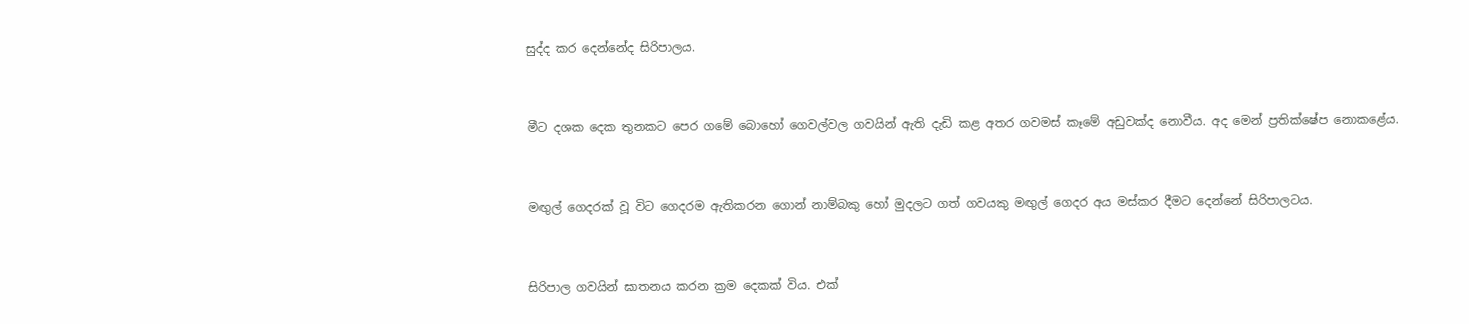සුද්ද කර දෙන්නේද සිරිපාලය.


මීට දශක දෙක තුනකට පෙර ගමේ බොහෝ ගෙවල්වල ගවයින් ඇති දැඩි කළ අතර ගවමස් කෑමේ අඩුවක්ද නොවීය. අද මෙන් ප්‍රතික්ෂේප නොකළේය.


මඟුල් ගෙදරක් වූ විට ගෙදරම ඇතිකරන ගොන් නාම්බකු හෝ මුදලට ගත් ගවයකු මඟුල් ගෙදර අය මස්කර දීමට දෙන්නේ සිරිපාලටය.


සිරිපාල ගවයින් ඝාතනය කරන ක්‍රම දෙකක් විය. එක්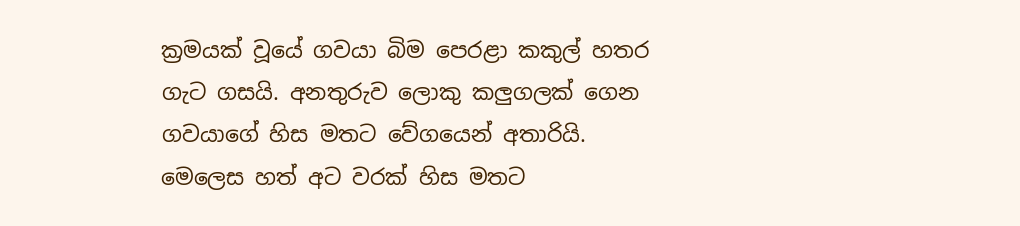ක්‍රමයක් වූයේ ගවයා බිම පෙරළා කකුල් හතර ගැට ගසයි. අනතුරුව ලොකු කලුගලක් ගෙන ගවයාගේ හිස මතට වේගයෙන් අතාරියි. මෙලෙස හත් අට වරක් හිස මතට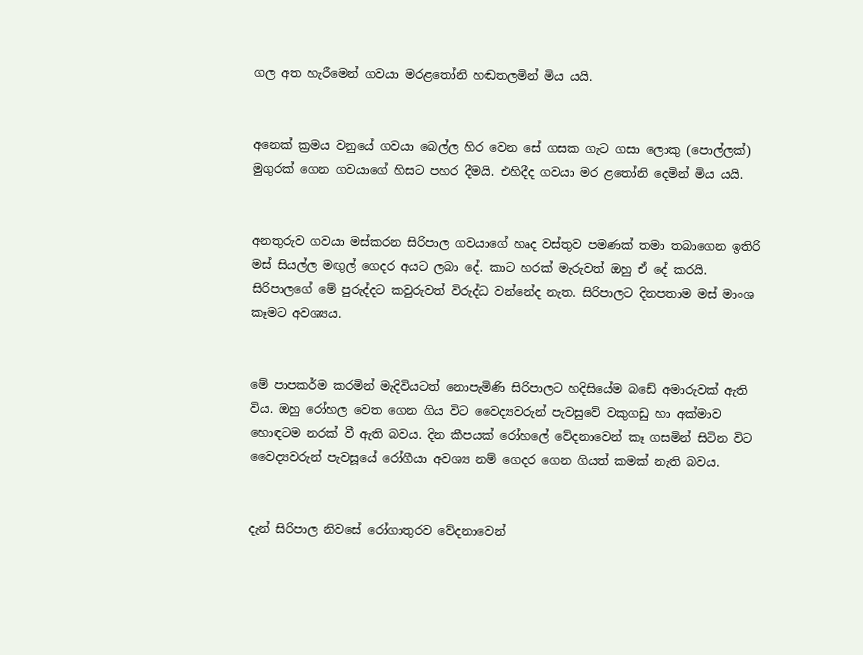ගල අත හැරීමෙන් ගවයා මරළතෝනි හඬතලමින් මිය යයි.


අනෙක් ක්‍රමය වනුයේ ගවයා බෙල්ල හිර වෙන සේ ගසක ගැට ගසා ලොකු (පොල්ලක්) මුගුරක් ගෙන ගවයාගේ හිසට පහර දීමයි. එහිදීද ගවයා මර ළතෝනි දෙමින් මිය යයි.


අනතුරුව ගවයා මස්කරන සිරිපාල ගවයාගේ හෘද වස්තුව පමණක් තමා තබාගෙන ඉතිරි මස් සියල්ල මඟුල් ගෙදර අයට ලබා දේ. කාට හරක් මැරුවත් ඔහු ඒ දේ කරයි. සිරිපාලගේ මේ පුරුද්දට කවුරුවත් විරුද්ධ වන්නේද නැත. සිරිපාලට දිනපතාම මස් මාංශ කෑමට අවශ්‍යය.


මේ පාපකර්ම කරමින් මැදිවියටත් නොපැමිණි සිරිපාලට හදිසියේම බඩේ අමාරුවක් ඇති විය. ඔහු රෝහල වෙත ගෙන ගිය විට වෛද්‍යවරුන් පැවසුවේ වකුගඩු හා අක්මාව හොඳටම නරක් වී ඇති බවය. දින කීපයක් රෝහලේ වේදනාවෙන් කෑ ගසමින් සිටින විට වෛද්‍යවරුන් පැවසූයේ රෝගීයා අවශ්‍ය නම් ගෙදර ගෙන ගියත් කමක් නැති බවය.


දැන් සිරිපාල නිවසේ රෝගාතුරව වේදනාවෙන්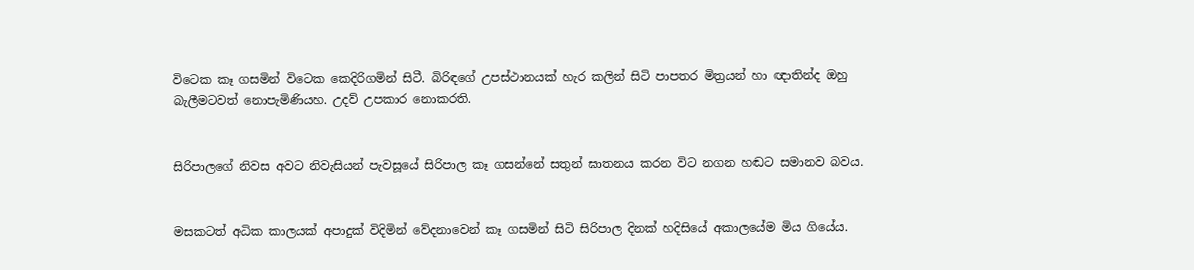විටෙක කෑ ගසමින් විටෙක කෙදිරිගමින් සිටී. බිරිඳගේ උපස්ථානයක් හැර කලින් සිටි පාපතර මිත්‍රයන් හා ඥ‌ාතින්ද ඔහු බැලීමටවත් නොපැමිණියහ. උදව් උපකාර නොකරති.


සිරිපාලගේ නිවස අවට නිවැසියන් පැවසූයේ සිරිපාල කෑ ගසන්නේ සතුන් ඝාතනය කරන විට නගන හඬට සමානව බවය.


මසකටත් අධික කාලයක් අපාදුක් විදිමින් වේදනාවෙන් කෑ ගසමින් සිටි සිරිපාල දිනක් හදිසියේ අකාලයේම මිය ගියේය.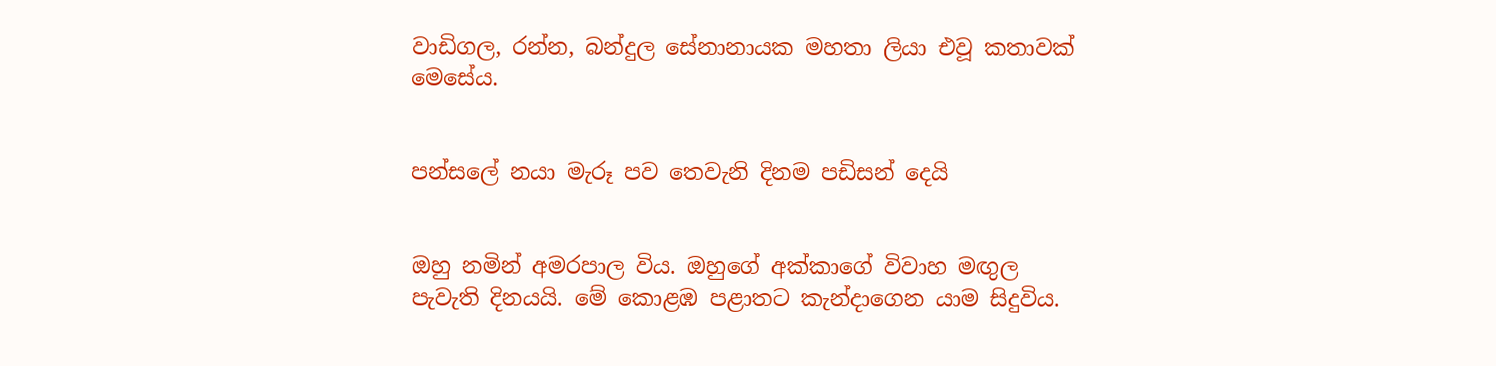වාඩිගල, රන්න, බන්දුල සේනානායක මහතා ලියා එවූ කතාවක් මෙසේය.


පන්සලේ නයා මැරූ පව තෙවැනි දිනම පඩිසන් දෙයි


ඔහු නමින් අමරපාල විය. ඔහුගේ අක්කාගේ විවාහ මඟුල පැවැති දිනයයි. මේ කොළඹ පළාතට කැන්දාගෙන යාම සිදුවිය.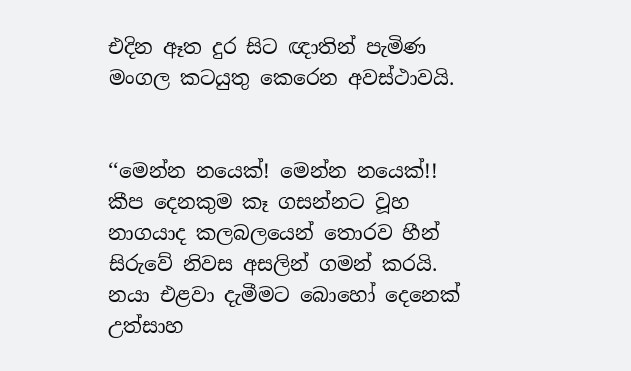එදින ඈත දුර සිට ඥාතින් පැමිණ මංගල කටයුතු කෙරෙන අවස්ථාවයි.


‘‘මෙන්න නයෙක්! මෙන්න නයෙක්!! කීප දෙනකුම කෑ ගසන්නට වූහ නාගයාද කලබලයෙන් තොරව හීන් සිරුවේ නිවස අසලින් ගමන් කරයි. නයා එළවා දැමීමට බොහෝ දෙනෙක් උත්සාහ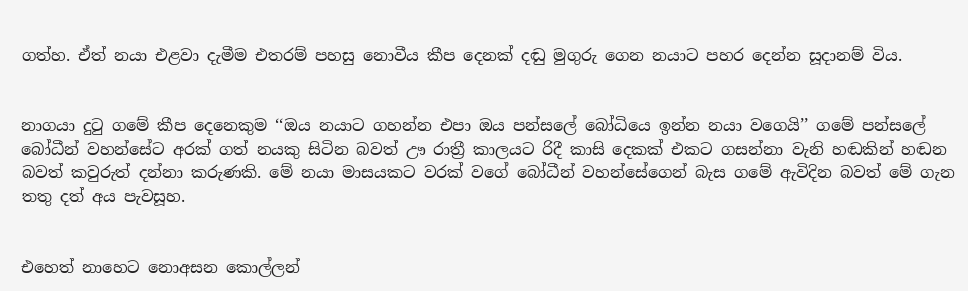ගත්හ. ඒත් නයා එළවා දැමීම එතරම් පහසු නොවීය කීප දෙනක් දඬු මුගුරු ගෙන නයාට පහර දෙන්න සූදානම් විය.


නාගයා දුටු ගමේ කීප දෙනෙකුම ‘‘ඔය නයාට ගහන්න එපා ඔය පන්සලේ බෝධියෙ ඉන්න නයා වගෙයි’’ ගමේ පන්සලේ බෝධීන් වහන්සේට අරක් ගත් නයකු සිටින බවත් ඌ රාත්‍රී කාලයට රිදී කාසි දෙකක් එකට ගසන්නා වැනි හඬකින් හඬන බවත් කවුරුත් දන්නා කරුණකි. මේ නයා මාසයකට වරක් වගේ බෝධීන් වහන්සේගෙන් බැස ගමේ ඇවිදින බවත් මේ ගැන තතු දත් අය පැවසූහ.


එහෙත් නාහෙට නොඅසන කොල්ලන්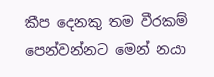කීප දෙනකු තම වීරකම් පෙන්වන්නට මෙන් නයා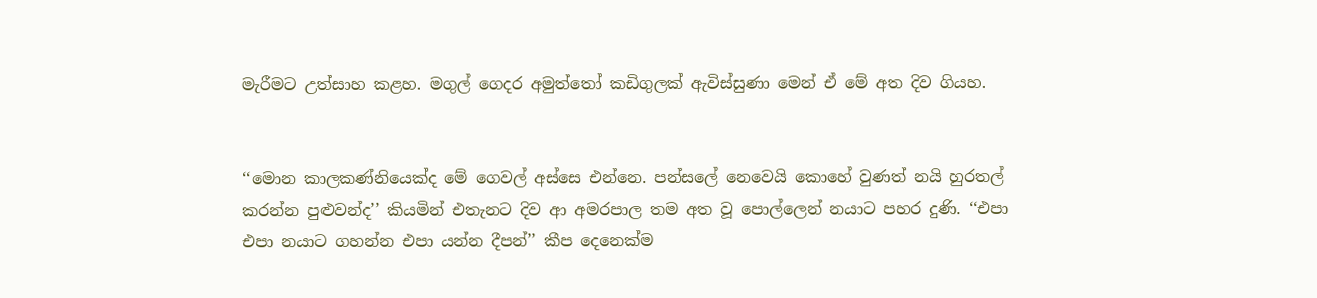මැරීමට උත්සාහ කළහ. මගුල් ගෙදර අමුත්තෝ කඩිගුලක් ඇවිස්සුණා මෙන් ඒ මේ අත දිව ගියහ.


‘‘මොන කාලකණ්නියෙක්ද මේ ගෙවල් අස්සෙ එන්නෙ. පන්සලේ නෙවෙයි කොහේ වුණත් නයි හුරතල් කරන්න පුළුවන්ද’’ කියමින් එතැනට දිව ආ අමරපාල තම අත වූ පොල්ලෙන් නයාට පහර දුණි. ‘‘එපා එපා නයාට ගහන්න එපා යන්න දීපන්’’ කීප දෙනෙක්ම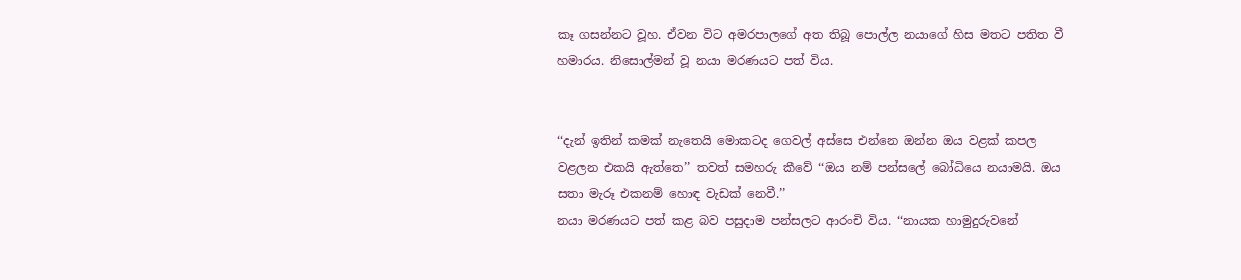කෑ ගසන්නට වූහ. ඒවන විට අමරපාලගේ අත තිබූ පොල්ල නයාගේ හිස මතට පතිත වී හමාරය. නිසොල්මන් වූ නයා මරණයට පත් විය.


‘‘දැන් ඉතින් කමක් නැතෙයි මොකටද ගෙවල් අස්සෙ එන්නෙ ඔන්න ඔය වළක් කපල වළලන එකයි ඇත්තෙ’’ තවත් සමහරු කීවේ ‘‘ඔය නම් පන්සලේ බෝධියෙ නයාමයි. ඔය සතා මැරූ එකනම් හොඳ වැඩක් නෙවී.’’
නයා මරණයට පත් කළ බව පසුද‌ාම පන්සලට ආරංචි විය. ‘‘නායක හාමුදුරුවනේ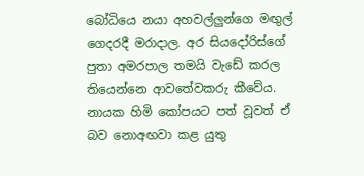බෝධියෙ නයා අහවල්ලුන්ගෙ මඟුල් ගෙදරදී මරාදාල. අර සියදෝරිස්ගේ පුතා අමරපාල තමයි වැඩේ කරල තියෙන්නෙ ආවතේවකරු කීවේය. නායක හිමි කෝපයට පත් වූවත් ඒ බව නොඅඟවා කළ යුතු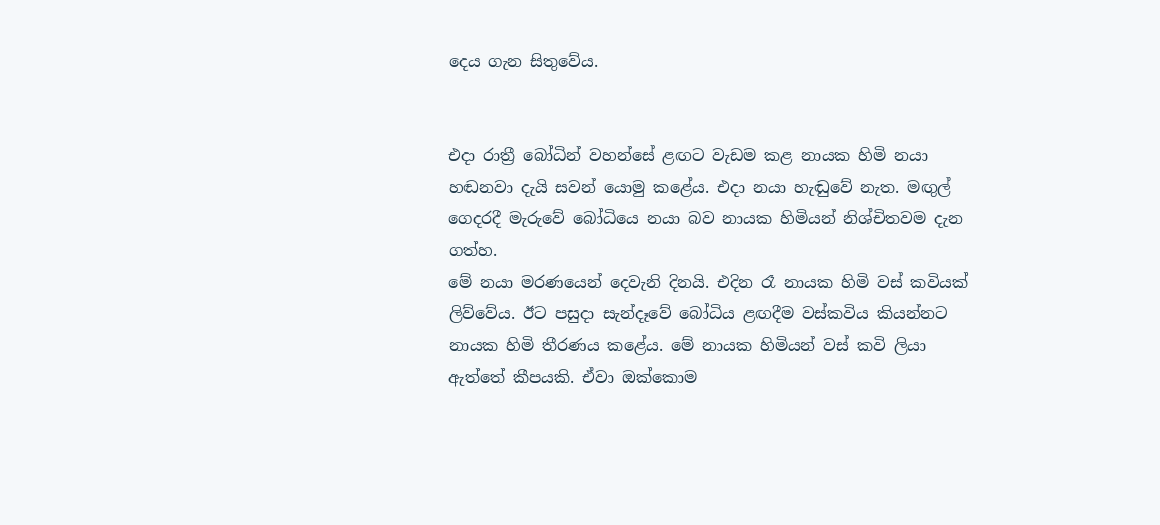දෙය ගැන සිතුවේය.


එදා රාත්‍රී බෝධින් වහන්සේ ළඟට වැඩම කළ නායක හිමි නයා හඬනවා දැයි සවන් යොමු කළේය. එදා නයා හැඬුවේ නැත. මඟුල් ගෙදරදී මැරුවේ බෝධියෙ නයා බව නායක හිමියන් නිශ්චිතවම දැන ගත්හ.
මේ නයා මරණයෙන් දෙවැනි දිනයි. එදින රෑ නායක හිමි වස් කවියක් ලිව්වේය. ඊට පසුද‌ා සැන්දෑවේ බෝධිය ළඟදීම වස්කවිය කියන්නට නායක හිමි තීරණය කළේය. මේ නායක හිමියන් වස් කවි ලියා ඇත්තේ කීපයකි. ඒවා ඔක්කොම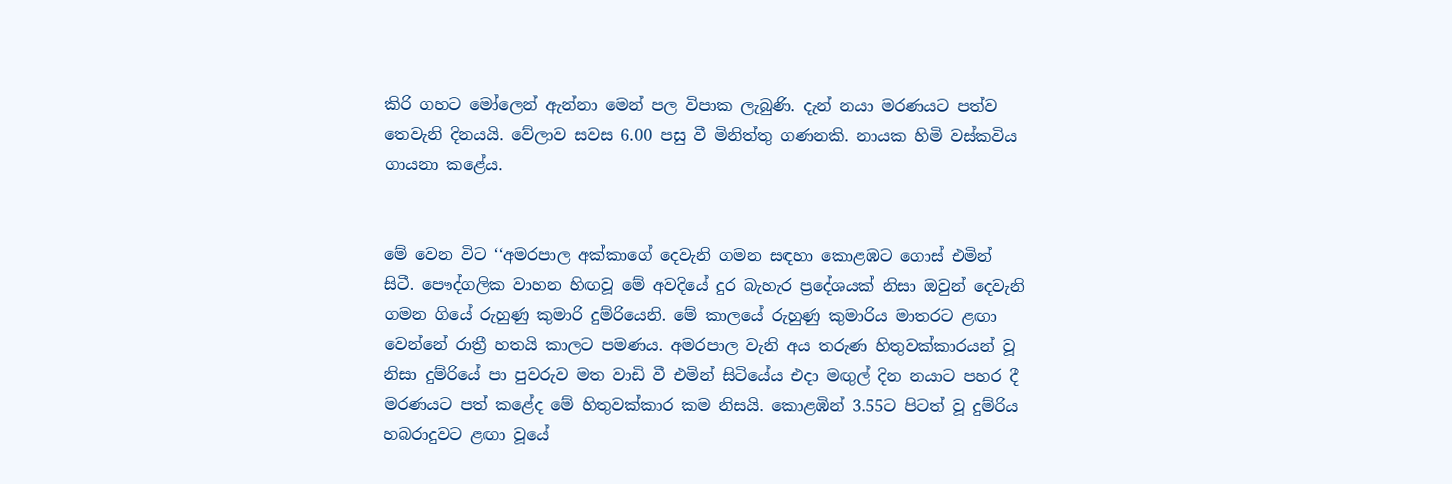කිරි ගහට මෝලෙන් ඇන්නා මෙන් පල විපාක ලැබුණි. දැන් නයා මරණයට පත්ව තෙවැනි දිනයයි. වේලාව සවස 6.00 පසු වී මිනිත්තු ගණනකි. නායක හිමි වස්කවිය ගායනා කළේය.


මේ වෙන විට ‘‘අමරපාල අක්කාගේ දෙවැනි ගමන සඳහා කොළඹට ගොස් එමින් සිටී. පෞද්ගලික වාහන හිඟවූ මේ අවදියේ දුර බැහැර ප්‍රදේශයක් නිසා ඔවුන් දෙවැනි ගමන ගියේ රුහුණු කුමාරි දුම්රියෙනි. මේ කාලයේ රුහුණු කුමාරිය මාතරට ළඟා වෙන්නේ රාත්‍රී හතයි කාලට පමණය. අමරපාල වැනි අය තරුණ හිතුවක්කාරයන් වූ නිසා දුම්රියේ පා පුවරුව මත වාඩි වී එමින් සිටියේය එදා මඟුල් දින නයාට පහර දී මරණයට පත් කළේද මේ හිතුවක්කාර කම නිසයි. කොළඹින් 3.55ට පිටත් වූ දුම්රිය හබරාදුවට ළඟා වූයේ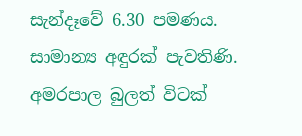සැන්දෑවේ 6.30 පමණය. සාමාන්‍ය අඳුරක් පැවතිණි. අමරපාල බුලත් විටක්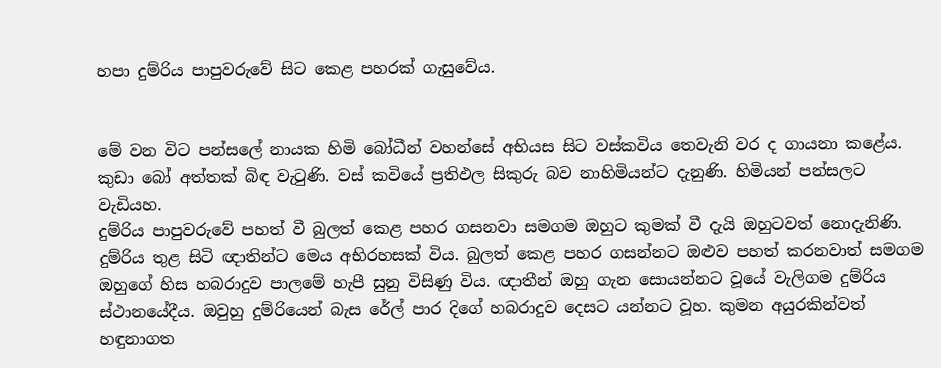හපා දුම්රිය පාපුවරුවේ සිට කෙළ පහරක් ගැසුවේය.


මේ වන විට පන්සලේ නායක හිමි බෝධීන් වහන්සේ අභියස සිට වස්කවිය තෙවැනි වර ද ගායනා කළේය. කුඩා බෝ අත්තක් බිඳ වැටුණි. වස් කවියේ ප්‍රතිඵල සිකුරු බව නාහිමියන්ට දැනුණි. හිමියන් පන්සලට වැඩියහ.
දුම්රිය පාපුවරුවේ පහත් වී බුලත් කෙළ පහර ගසනවා සමගම ඔහුට කුමක් වී දැයි ඔහුටවත් නොදැනිණි. දුම්රිය තුළ සිටි ඥාතින්ට මෙය අභිරහසක් විය. බුලත් කෙළ පහර ගසන්නට ඔළුව පහත් කරනවාත් සමගම ඔහුගේ හිස හබරාදුව පාලමේ හැපී සුනු විසිණු විය. ඥාතීන් ඔහු ගැන සොයන්නට වූයේ වැලිගම දුම්රිය ස්ථානයේදීය. ඔවුහු දුම්රියෙන් බැස රේල් පාර දිගේ හබරාදුව දෙසට යන්නට වූහ. කුමන අයුරකින්වත් හඳුනාගත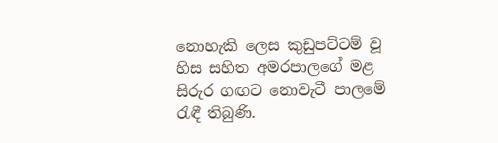නොහැකි ලෙස කුඩුපට්ටම් වූ හිස සහිත අමරපාලගේ මළ සිරුර ගඟට නොවැටී පාලමේ රැඳී තිබුණි.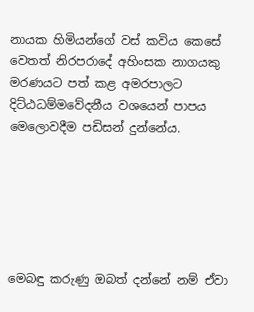නායක හිමියන්ගේ වස් කවිය කෙසේ වෙතත් නිරපරාදේ අහිංසක නාගයකු මරණයට පත් කළ අමරපාලට දිට්ඨධම්මවේදනීය වශයෙන් පාපය මෙලොවදීම පඩිසන් දුන්නේය.






මෙබඳු කරුණු ඔබත් දන්නේ නම් ඒවා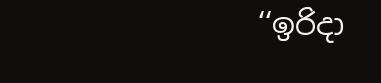‘‘ඉරිදා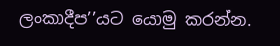ලංකාදීප’’යට යොමු කරන්න.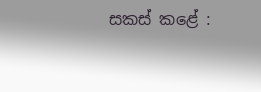සකස් කළේ :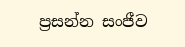ප්‍රසන්න සංජීව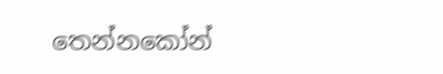තෙන්නකෝන්